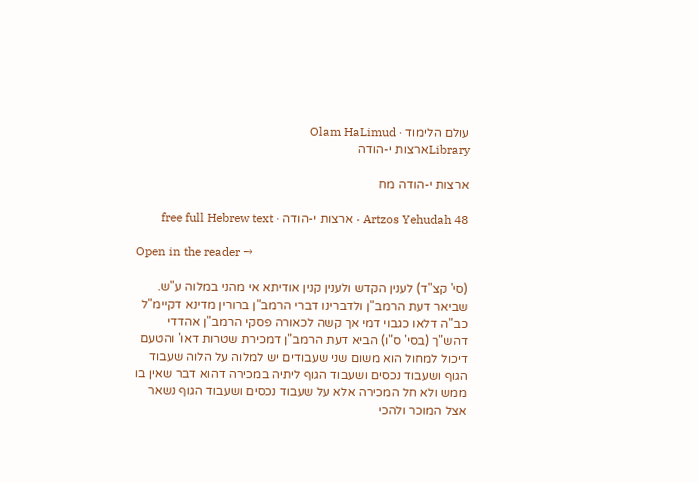עולם הלימוד · Olam HaLimud
Libraryארצות י-הודה

ארצות י-הודה מח

Artzos Yehudah 48 · ארצות י-הודה · free full Hebrew text

Open in the reader →

(סי' קצ"ד) לענין הקדש ולענין קנין אודיתא אי מהני במלוה ע"ש. שביאר דעת הרמב"ן ולדברינו דברי הרמב"ן ברורין מדינא דקיימ"ל כב"ה דלאו כגבוי דמי אך קשה לכאורה פסקי הרמב"ן אהדדי דהש"ך (בסי' ס"ו) הביא דעת הרמב"ן דמכירת שטרות דאו' והטעם דיכול למחול הוא משום שני שעבודים יש למלוה על הלוה שעבוד הגוף ושעבוד נכסים ושעבוד הגוף ליתיה במכירה דהוא דבר שאין בו ממש ולא חל המכירה אלא על שעבוד נכסים ושעבוד הגוף נשאר אצל המוכר ולהכי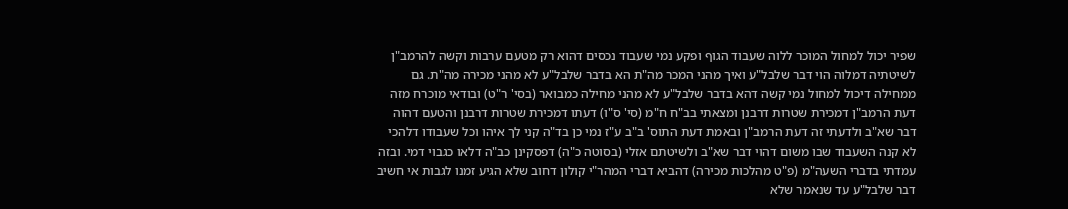שפיר יכול למחול המוכר ללוה שעבוד הגוף ופקע נמי שעבוד נכסים דהוא רק מטעם ערבות וקשה להרמב"ן לשיטתיה דמלוה הוי דבר שלבל"ע ואיך מהני המכר מה"ת הא בדבר שלבל"ע לא מהני מכירה מה"ת. גם ממחילה דיכול למחול נמי קשה דהא בדבר שלבל"ע לא מהני מחילה כמבואר (בסי' ר"ט) ובודאי מוכרח מזה דעת הרמב"ן דמכירת שטרות דרבנן ומצאתי בב"ח ח"מ (סי' ס"ו) דעתו דמכירת שטרות דרבנן והטעם דהוה דבר שא"ב ולדעתי זה דעת הרמב"ן ובאמת דעת התוס' ב"ב ע"ז נמי כן בד"ה קני לך איהו וכל שעבודו דלהכי לא קנה השעבוד שבו משום דהוי דבר שא"ב ולשיטתם אזלי (בסוטה כ"ה) דפסקינן כב"ה דלאו כגבוי דמי. ובזה עמדתי בדברי השעה"מ (פ"ט מהלכות מכירה) דהביא דברי המהר"י קולון דחוב שלא הגיע זמנו לגבות אי חשיב דבר שלבל"ע עד שנאמר שלא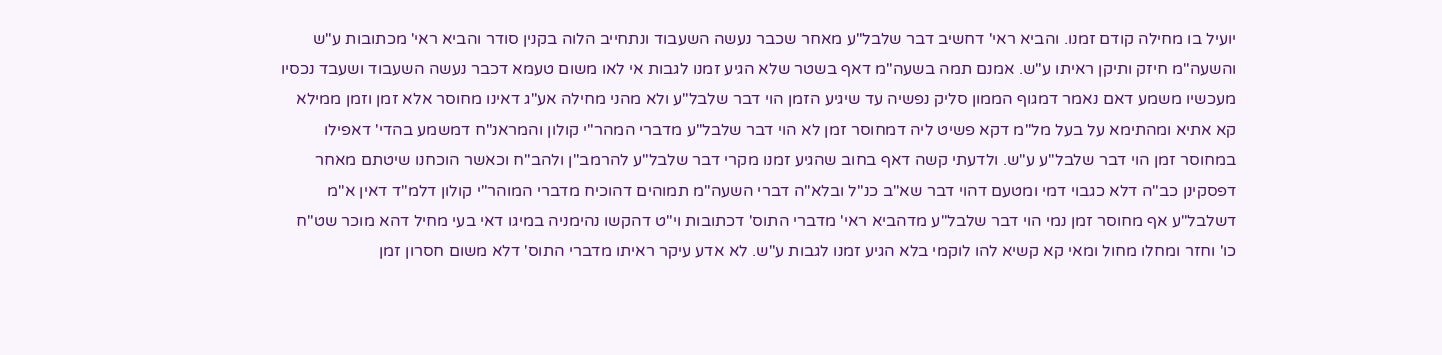יועיל בו מחילה קודם זמנו. והביא ראי' דחשיב דבר שלבל"ע מאחר שכבר נעשה השעבוד ונתחייב הלוה בקנין סודר והביא ראי' מכתובות ע"ש והשעה"מ חיזק ותיקן ראיתו ע"ש. אמנם תמה בשעה"מ דאף בשטר שלא הגיע זמנו לגבות אי לאו משום טעמא דכבר נעשה השעבוד ושעבד נכסיו מעכשיו משמע דאם נאמר דמגוף הממון סליק נפשיה עד שיגיע הזמן הוי דבר שלבל"ע ולא מהני מחילה אע"ג דאינו מחוסר אלא זמן וזמן ממילא קא אתיא ומהתימא על בעל מל"מ דקא פשיט ליה דמחוסר זמן לא הוי דבר שלבל"ע מדברי המהר"י קולון והמראנ"ח דמשמע בהדי' דאפילו במחוסר זמן הוי דבר שלבל"ע ע"ש. ולדעתי קשה דאף בחוב שהגיע זמנו מקרי דבר שלבל"ע להרמב"ן ולהב"ח וכאשר הוכחנו שיטתם מאחר דפסקינן כב"ה דלא כגבוי דמי ומטעם דהוי דבר שא"ב כנ"ל ובלא"ה דברי השעה"מ תמוהים דהוכיח מדברי המוהר"י קולון דלמ"ד דאין א"מ דשלבל"ע אף מחוסר זמן נמי הוי דבר שלבל"ע מדהביא ראי' מדברי התוס' דכתובות וי"ט דהקשו נהימניה במיגו דאי בעי מחיל דהא מוכר שט"ח כו' וחזר ומחלו מחול ומאי קא קשיא להו לוקמי בלא הגיע זמנו לגבות ע"ש. לא אדע עיקר ראיתו מדברי התוס' דלא משום חסרון זמן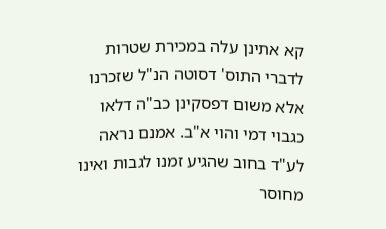קא אתינן עלה במכירת שטרות לדברי התוס' דסוטה הנ"ל שזכרנו אלא משום דפסקינן כב"ה דלאו כגבוי דמי והוי א"ב. אמנם נראה לע"ד בחוב שהגיע זמנו לגבות ואינו מחוסר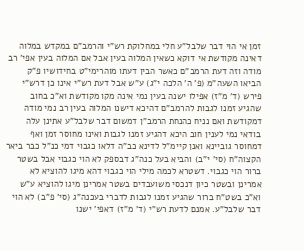זמן אי הוי דבר שלבל"ע חלי במחלוקת רש"י והרמב"ם במקדש במלוה דאינה מקודשת אי דוקא כשאין המלוה בעין אבל אם המלוה בעין אפי' רב מודה וזה דעת הרמב"ם כאשר הבין דעתו מוהרימי"ט בחידושיו פ"ק הביאו השעה"מ (פ' ה' הלכה י"ג) ע"ש אבל דעת רש"י אינו כן דרש"י פירש (ד' מ"ז) אפילו ישנה בעין נמי אינה מקו מקודשת וא"כ בחוב שהגיע זמנו לגבות להרמב"ם דהיכא דישנו המלוה בעין רב נמי מודה דמקודשת ואם נניח כהנחת הרמב"ן דמשום דבר שלבל"ע אתינן עלה בודאי נמי לענין חוב היכא דהגיע זמנו לגבות ואינו מחוסר זמן ואף דמחוסר גוביינא ואנן קיימ"ל לדינא כב"ה דלאו כגבוי דמי כנ"ל כבר ביאר הקצוה"ח (סי' י"ב) והביא בעל כנה"ג דבספק לא הוי כגבוי אבל בשטר ברור הוי כגבוי. דשטרא לכמה מילי הוי כגבוי דהא מיגו להוציא לא אמרינן ובשטר כיון דנכסי משועבדים בשטר אמרינן מיגו להוציא ע"ש וא"כ בשט"ח ברור שהגיע זמנו לגבות לדברי בעכנה"ג (סי' פ"ב) לא הוי דבר שלבל"ע. אמנם לדעת רש"י (ד' מ"ז) דאפי' ישנו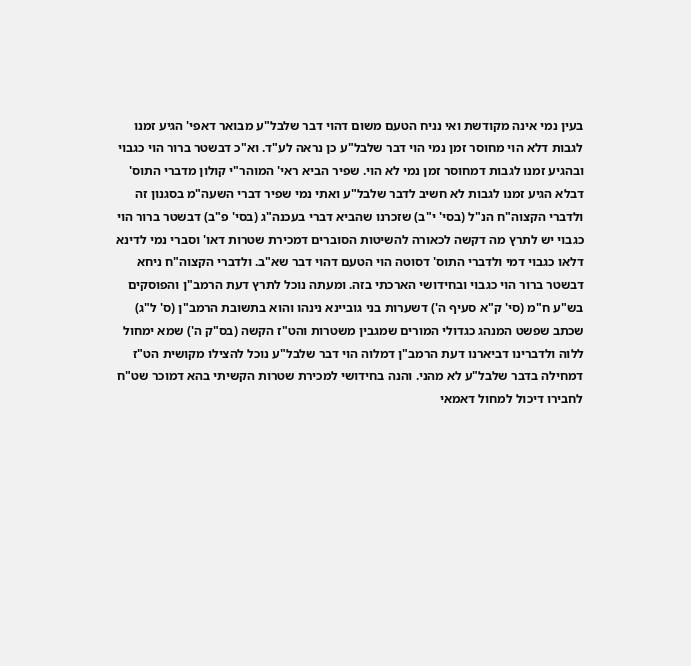בעין נמי אינה מקודשת ואי נניח הטעם משום דהוי דבר שלבל"ע מבואר דאפי' הגיע זמנו לגבות דלא הוי מחוסר זמן נמי הוי דבר שלבל"ע כן נראה לע"ד. וא"כ דבשטר ברור הוי כגבוי ובהגיע זמנו לגבות דמחוסר זמן נמי לא הוי. שפיר הביא ראי' המוהר"י קולון מדברי התוס' דבלא הגיע זמנו לגבות לא חשיב לדבר שלבל"ע ואתי נמי שפיר דברי השעה"מ בסגנון זה ולדברי הקצוה"ח הנ"ל (בסי' י"ב) שזכרנו שהביא דברי בעכנה"ג (בסי' פ"ב) דבשטר ברור הוי כגבוי יש לתרץ מה דקשה לכאורה להשיטות הסוברים דמכירת שטרות דאו' וסברי נמי לדינא דלאו כגבוי דמי ולדברי התוס' דסוטה הוי הטעם דהוי דבר שא"ב. ולדברי הקצוה"ח ניחא דבשטר ברור הוי כגבוי ובחידושי הארכתי בזה. ומעתה נוכל לתרץ דעת הרמב"ן והפוסקים בש"ע ח"מ (סי' ק"א סעיף ה') דשערות בני גוביינא נינהו והוא בתשובת הרמב"ן (ס' ל"ג) שכתב שפשט המנהג כגדולי המורים שמגבין משטרות והט"ז הקשה (בס"ק ה') שמא ימחול ללוה ולדברינו דביארנו דעת הרמב"ן דמלוה הוי דבר שלבל"ע נוכל להצילו מקושית הט"ז דמחילה בדבר שלבל"ע לא מהני. והנה בחידושי למכירת שטרות הקשיתי בהא דמוכר שט"ח לחבירו דיכול למחול דאמאי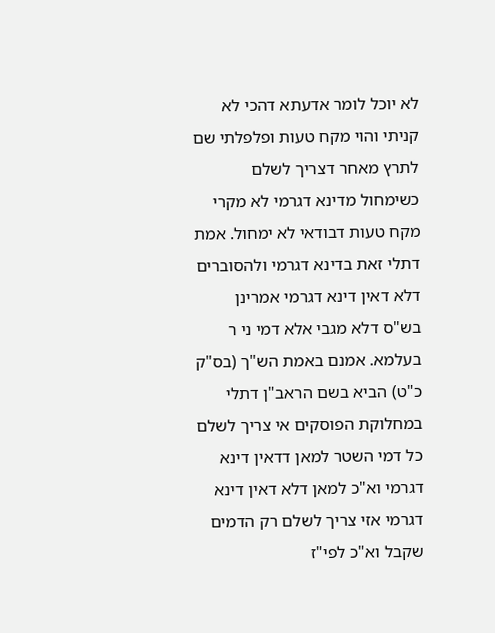לא יוכל לומר אדעתא דהכי לא קניתי והוי מקח טעות ופלפלתי שם לתרץ מאחר דצריך לשלם כשימחול מדינא דגרמי לא מקרי מקח טעות דבודאי לא ימחול. אמת דתלי זאת בדינא דגרמי ולהסוברים דלא דאין דינא דגרמי אמרינן בש"ס דלא מגבי אלא דמי ני ר בעלמא. אמנם באמת הש"ך (בס"ק כ"ט) הביא בשם הראב"ן דתלי במחלוקת הפוסקים אי צריך לשלם כל דמי השטר למאן דדאין דינא דגרמי וא"כ למאן דלא דאין דינא דגרמי אזי צריך לשלם רק הדמים שקבל וא"כ לפי"ז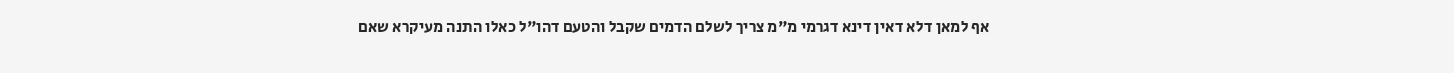אף למאן דלא דאין דינא דגרמי מ"מ צריך לשלם הדמים שקבל והטעם דהו"ל כאלו התנה מעיקרא שאם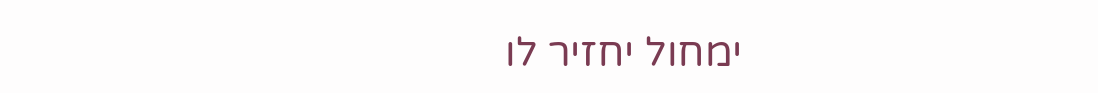ימחול יחזיר לו